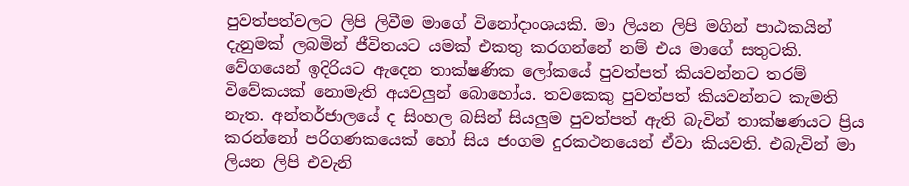පුවත්පත්වලට ලිපි ලිවීම මාගේ විනෝදාංශයකි. මා ලියන ලිපි මගින් පාඨකයින් දැනුමක් ලබමින් ජීවිතයට යමක් එකතු කරගන්නේ නම් එය මාගේ සතුටකි. වේගයෙන් ඉදිරියට ඇදෙන තාක්ෂණික ලෝකයේ පුවත්පත් කියවන්නට තරම් විවේකයක් නොමැති අයවලුන් බොහෝය. තවකෙකු පුවත්පත් කියවන්නට කැමති නැත. අන්තර්ජාලයේ ද සිංහල බසින් සියලුම පුවත්පත් ඇති බැවින් තාක්ෂණයට ප්‍රිය කරන්නෝ පරිගණකයෙක් හෝ සිය ජංගම දුරකථනයෙන් ඒවා කියවති. එබැවින් මා ලියන ලිපි එවැනි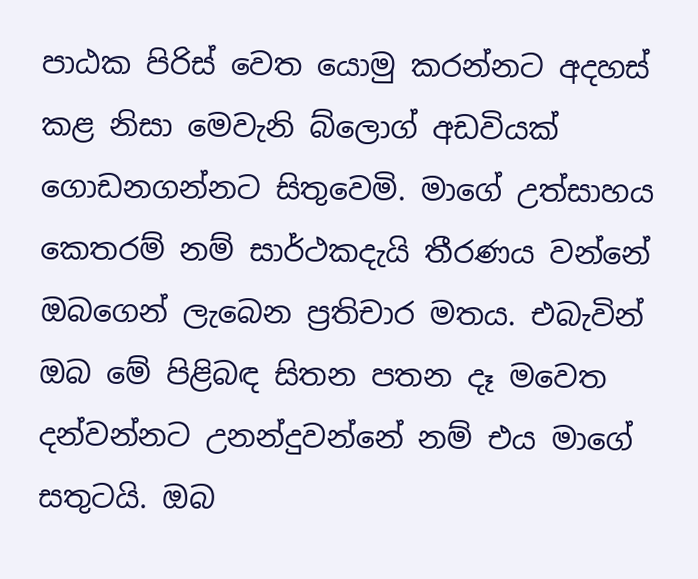පාඨක පිරිස් වෙත යොමු කරන්නට අදහස් කළ නිසා මෙවැනි බ්ලොග් අඩවියක් ගොඩනගන්නට සිතුවෙමි. මාගේ උත්සාහය කෙතරම් නම් සාර්ථකදැයි තීරණය වන්නේ ඔබගෙන් ලැබෙන ප්‍රතිචාර මතය. එබැවින් ඔබ මේ පිළිබඳ සිතන පතන දෑ මවෙත දන්වන්නට උනන්දුවන්නේ නම් එය මාගේ සතුටයි. ඔබ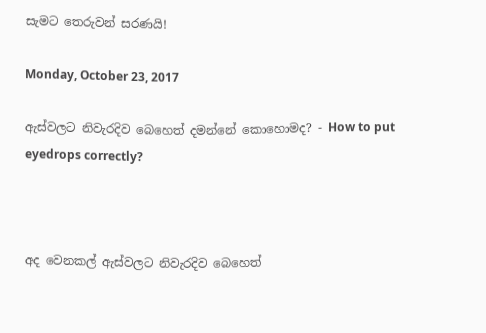සැමට තෙරුවන් සරණයි!

Monday, October 23, 2017

ඇස්වලට නිවැරදිව බෙහෙත් දමන්නේ කොහොමද? - How to put eyedrops correctly?



අද වෙනකල් ඇස්වලට නිවැරදිව බෙහෙත්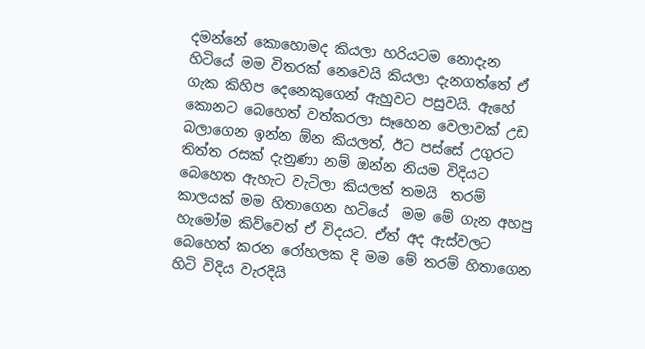දමන්නේ කොහොමද කියලා හරියටම නොදැන හිටියේ මම විතරක් නෙවෙයි කියලා දැනගත්තේ ඒ ගැක කිහිප දෙනෙකුගෙන් ඇහුවට පසුවයි. ඇහේ කොනට බෙහෙත් වත්කරලා සෑහෙන වෙලාවක් උඩ බලාගෙන ඉන්න ඕන‍ කියලත්, ඊට පස්සේ උගුරට තිත්ත රසක් දැනුණා නම් ඔන්න නියම විදියට බෙහෙත ඇහැට වැටිලා කියලත් තමයි  තරම් කාලයක් මම හිතාගෙන හටියේ  මම මේ ගැන අහපු හැමෝම කිව්වෙත් ඒ විදයට. ඒත් අද ඇස්වලට බෙහෙත් කරන රෝහලක දි මම මේ තරම් හිතාගෙන හිටි විදිය වැරදියි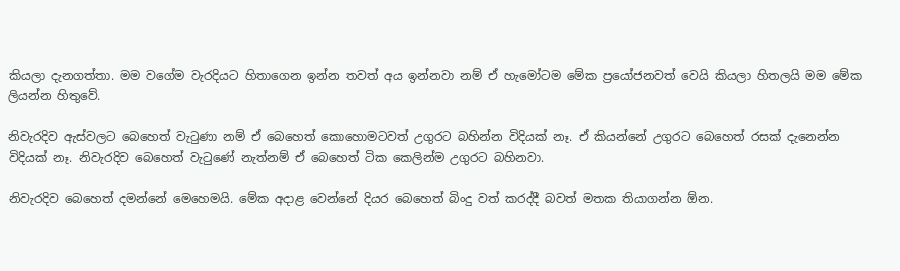කියලා දැනගත්තා. මම වගේම වැරදියට හිතාගෙන ඉන්න තවත් අය ඉන්නවා නම් ඒ හැමෝටම මේක ප්‍රයෝජනවත් වෙයි කියලා හිතලයි මම මේක ලියන්න හිතුවේ.

නිවැරදිව ඇස්වලට බෙහෙත් වැටුණා නම් ඒ බෙහෙත් කොහොමටවත් උගුරට බහින්න විදියක් නෑ. ඒ කියන්නේ උගුරට බෙහෙත් රසක් දැනෙන්න විදියක් නෑ. නිවැරදිව බෙහෙත් වැටුණේ නැත්නම් ඒ බෙහෙත් ටික කෙලින්ම උගුරට බහිනවා.

නිවැරදිව බෙහෙත් දමන්නේ මෙහෙමයි. මේක අදාළ වෙන්නේ දියර බෙහෙත් බිංදු වත් කරද්දී බවත් මතක තියාගන්න ඕන.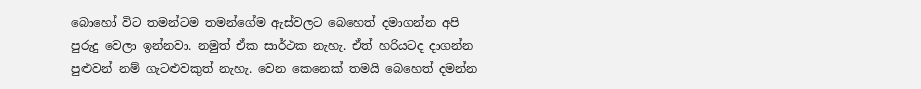බොහෝ විට තමන්ටම තමන්ගේම ඇස්වලට ‍බෙහෙත් දමාගන්න අපි පුරුදු වෙලා ඉන්නවා. නමුත් ඒක සාර්ථක නැහැ. ඒත් හරියටද දාගන්න පුළුවන් නම් ගැටළුවකුත් නැහැ. වෙන කෙනෙක් තමයි බෙහෙත් දමන්න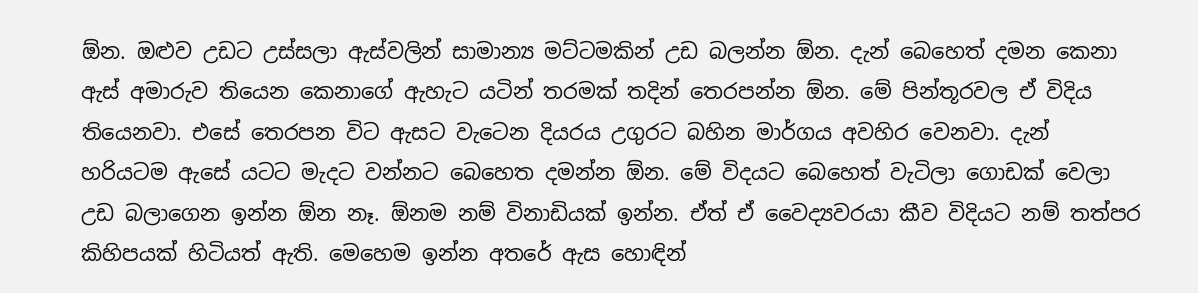ඕන. ඔළුව උඩට උස්සලා ඇස්වලින් සාමාන්‍ය මට්ටමකින් උඩ බලන්න ඕන. දැන් බෙහෙත් දමන කෙනා ඇස් අමාරුව තියෙන කෙනාගේ ඇහැට යටින් තරමක් තදින් තෙරපන්න ඕන. මේ පින්තූරවල ඒ විදිය තියෙනවා. එසේ තෙරපන විට ඇසට වැටෙන දියරය උගුරට බහින මාර්ගය අවහිර වෙනවා. දැන් හරියටම ඇසේ යටට මැදට වන්නට බෙ‍හෙත දමන්න ඕන. මේ විදයට බෙහෙත් වැටිලා ගොඩක් වෙලා උඩ බලාගෙන ඉන්න ඕන නෑ. ඕනම නම් විනාඩියක් ඉන්න. ඒත් ඒ වෛද්‍යවරයා කීව විදියට නම් තත්පර කිහිපයක් හිටියත් ඇති. මෙහෙම ඉන්න අතරේ ඇස හොඳින්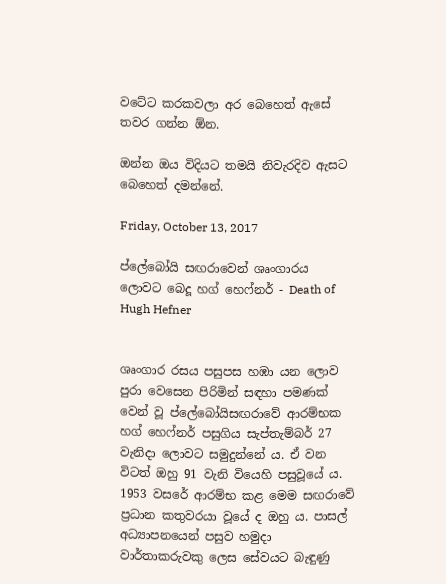වටේට කරකවලා අර බෙහෙත් ඇසේ තවර ගන්න ඕන.

ඔන්න ඔය විදියට තමයි නිවැරදිව ඇසට බෙහෙත් දමන්නේ.

Friday, October 13, 2017

ප්ලේබෝයි සඟරාවෙන් ශෘංගාරය ලොවට බෙදූ හග් හෙෆ්නර් - Death of Hugh Hefner


ශෘංගාර රසය පසුපස හඹා යන ලොව පුරා වෙසෙන පිරිමින් සඳහා පමණක් වෙන් වූ ප්ලේබෝයිසඟරාවේ ආරම්භක හග් හෙෆ්නර් පසුගිය සැප්තැම්බර් 27 වැනිදා ලොවට සමුදුන්නේ ය. ඒ වන විටත් ඔහු 91 වැනි වියෙහි පසුවූයේ ය. 1953 වසරේ ආරම්භ කළ මෙම සඟරාවේ ප්‍රධාන කතුවරයා වූයේ ද ඔහු ය. පාසල් අධ්‍යාපනයෙන් පසුව හමුදා වාර්තාකරුවකු ලෙස සේවයට බැඳුණු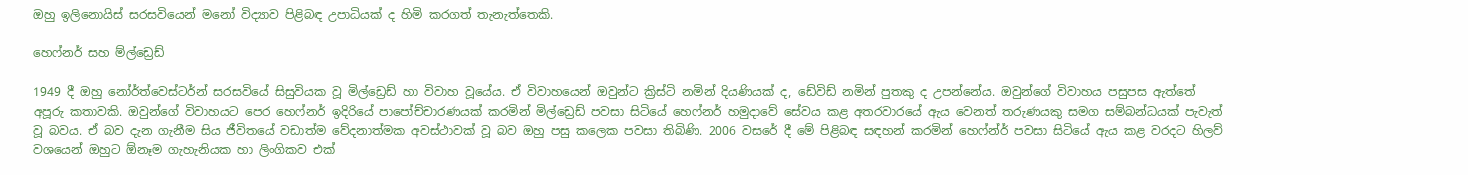ඔහු ඉලිනොයිස් සරසවියෙන් මනෝ විද්‍යාව පිළිබඳ උපාධියක් ද හිමි කරගත් තැනැත්තෙකි.

හෙෆ්නර් සහ ම්ල්ඩ්‍රෙඩ්

1949 දී ඔහු නෝර්ත්වෙස්ටර්න් සරසවියේ සිසුවියක වූ මිල්ඩ්‍රෙඩ් හා විවාහ වූයේය. ඒ විවාහයෙන් ඔවුන්ට ක්‍රිස්ටි නමින් දියණියක් ද, ඩේවිඩ් නමින් පුතකු ද උපන්නේය. ඔවුන්ගේ විවාහය පසුපස ඇත්තේ අපූරු කතාවකි. ඔවුන්ගේ විවාහයට පෙර හෙෆ්නර් ඉදිරියේ පාපෝච්චාරණයක් කරමින් මිල්ඩ්‍රෙඩ් පවසා සිටියේ හෙෆ්නර් හමුදාවේ සේවය කළ අතරවාරයේ ඇය වෙනත් තරුණයකු සමග සම්බන්ධයක් පැවැත් වූ බවය. ඒ බව දැන ගැනීම සිය ජීවිතයේ වඩාත්ම වේදනාත්මක අවස්ථාවක් වූ බව ඔහු පසු කලෙක පවසා තිබිණි. 2006 වසරේ දී මේ පිළිබඳ සඳහන් කරමින් හෙෆ්න්ර් පවසා සිටියේ ඇය කළ වරදට හිලව් වශයෙන් ඔහුට ඕනෑම ගැහැනියක හා ලිංගිකව එක්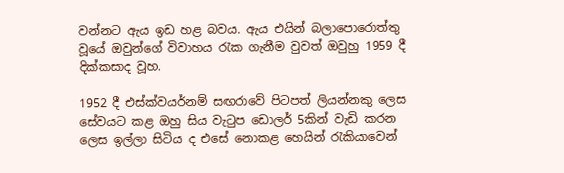වන්නට ඇය ඉඩ හළ බවය. ඇය එයින් බලාපොරොත්තු වූයේ ඔවුන්ගේ විවාහය රැක ගැනීම වුවත් ඔවුහු 1959 දී දික්කසාද වූහ.

1952 දී එස්ක්වයර්නම් සඟරාවේ පිටපත් ලියන්නකු ලෙස සේවයට කළ ඔහු සිය වැටුප ඩොලර් 5කින් වැඩි කරන ලෙස ඉල්ලා සිටිය ද එසේ නොකළ හෙයින් රැකියාවෙන්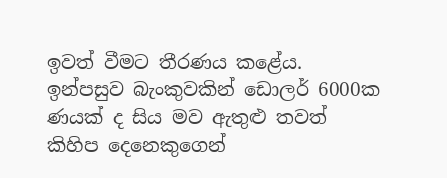ඉවත් වීමට තීරණය කළේය. ඉන්පසුව බැංකුවකින් ඩොලර් 6000ක ණයක් ද සිය මව ඇතුළු තවත් කිහිප දෙනෙකුගෙන්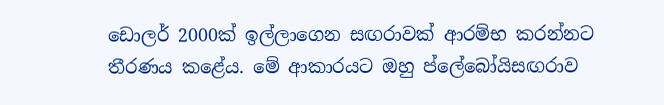ඩොලර් 2000ක් ඉල්ලාගෙන සඟරාවක් ආරම්භ කරන්නට තීරණය කළේය. මේ ආකාරයට ඔහු ප්ලේබෝයිසඟරාව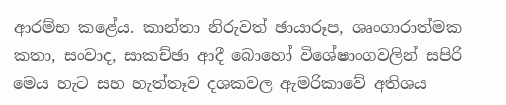ආරම්භ කළේය. කාන්තා නිරුවත් ඡායාරූප, ශෘංගාරාත්මක කතා, සංවාද, සාකච්ඡා ආදී බොහෝ විශේෂාංගවලින් සපිරි මෙය හැට සහ හැත්තෑව දශකවල ඇමරිකාවේ අතිශය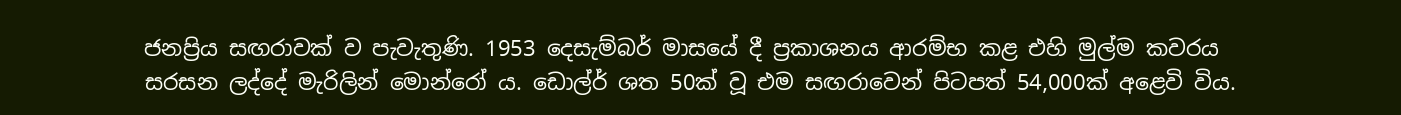ජනප්‍රිය සඟරාවක් ව පැවැතුණි. 1953 දෙසැම්බර් මාසයේ දී ප්‍රකාශනය ආරම්භ කළ එහි මුල්ම කවරය සරසන ලද්දේ මැරිලින් මොන්රෝ ය. ඩොල්ර් ශත 50ක් වූ එම සඟරාවෙන් පිටපත් 54,000ක් අළෙවි විය.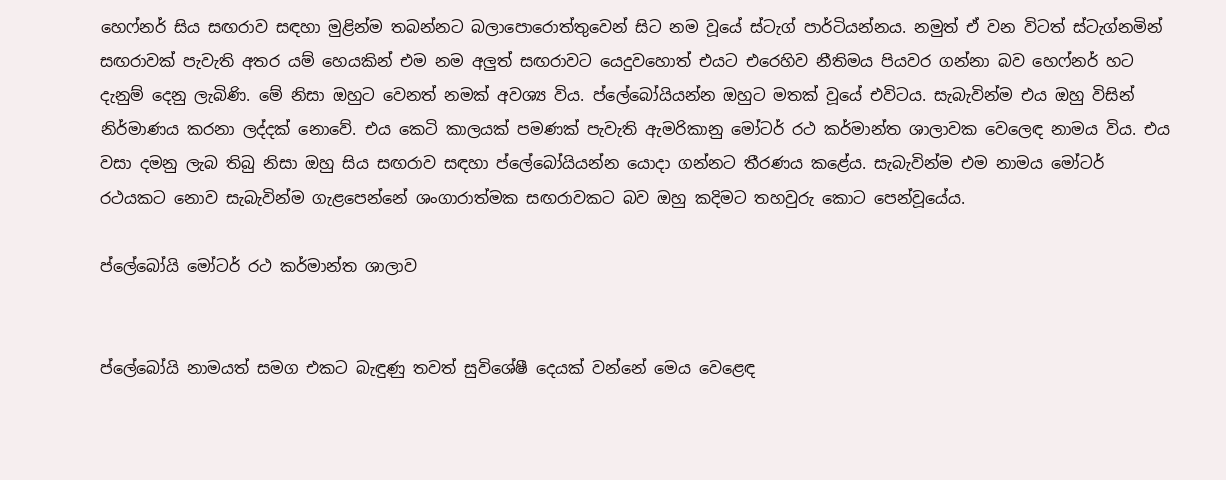හෙෆ්නර් සිය සඟරාව සඳහා මුළින්ම තබන්නට බලාපොරොත්තුවෙන් සිට නම වූයේ ස්ටැග් පාර්ටියන්නය. නමුත් ඒ වන විටත් ස්ටැග්නමින් සඟරාවක් පැවැති අතර යම් හෙයකින් එම නම අලුත් සඟරාවට යෙදුවහොත් එයට එරෙහිව නීතිමය පියවර ගන්නා බව හෙෆ්නර් හට දැනුම් දෙනු ලැබිණි. මේ නිසා ඔහුට වෙනත් නමක් අවශ්‍ය විය. ප්ලේබෝයියන්න ඔහුට මතක් වූයේ එවිටය. සැබැවින්ම එය ඔහු විසින් නිර්මාණය කරනා ලද්දක් නොවේ. එය කෙටි කාලයක් පමණක් පැවැති ඇමරිකානු මෝටර් රථ කර්මාන්ත ශාලාවක වෙලෙඳ නාමය විය. එය වසා දමනු ලැබ තිබු නිසා ඔහු සිය සඟරාව සඳහා ප්ලේබෝයියන්න යොදා ගන්නට තීරණය කළේය. සැබැවින්ම එම නාමය මෝටර් රථයකට නොව සැබැවින්ම ගැළපෙන්නේ ශංගාරාත්මක සඟරාවකට බව ඔහු කදිමට තහවුරු කොට පෙන්වූයේය.

ප්ලේබෝයි මෝටර් රථ කර්මාන්ත ශාලාව


ප්ලේබෝයි නාමයත් සමග එකට බැඳුණු තවත් සුවිශේෂී දෙයක් වන්නේ මෙය වෙළෙඳ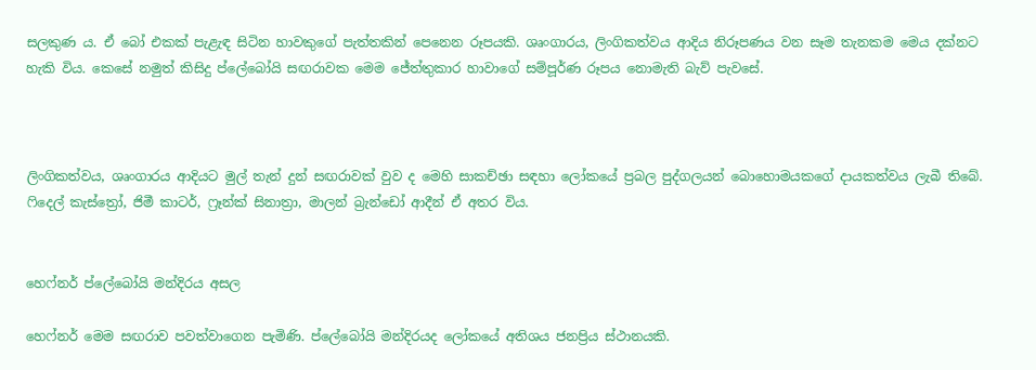සලකුණ ය. ඒ බෝ එකක් පැළැඳ සිටින හාවකුගේ පැත්තකින් පෙනෙන රූපයකි. ශෘංගාරය, ලිංගිකත්වය ආදිය නිරූපණය වන සෑම තැනකම මෙය දක්නට හැකි විය. කෙසේ නමුත් කිසිදු ප්ලේබෝයි සඟරාවක මෙම ජේත්තුකාර හාවාගේ සම්පූර්ණ රූපය නොමැති බැව් පැවසේ.



ලිංගිකත්වය, ශෘංගාරය ආදියට මුල් තැන් දුන් සඟරාවක් වුව ද මෙහි සාකච්ඡා සඳහා ලෝකයේ ප්‍රබල පුද්ගලයන් බොහොමයකගේ දායකත්වය ලැබී තිබේ. ෆිදෙල් කැස්ත්‍රෝ, ජිමී කාටර්, ෆ්‍රෑන්ක් සිනාත්‍රා, මාලන් බ්‍රැන්ඩෝ ආදීන් ඒ අතර විය.


හෙෆ්නර් ප්ලේබෝයි මන්දිරය අසල

හෙෆ්නර් මෙම සඟරාව පවත්වාගෙන පැමිණි. ප්ලේබෝයි මන්දිරයද ලෝකයේ අතිශය ජනප්‍රිය ස්ථානයකි.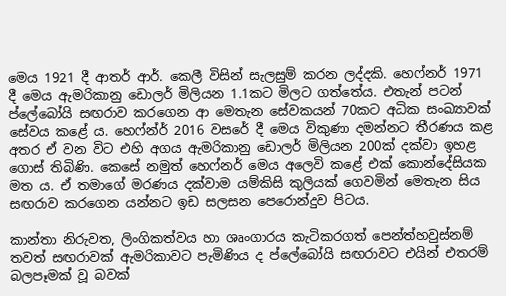මෙය 1921 දී ආතර් ආර්. කෙලී විසින් සැලසුම් කරන ලද්දකි. හෙෆ්නර් 1971 දී මෙය ඇමරිකානු ඩොලර් මිලියන 1.1කට මිලට ගත්තේය. එතැන් පටන් ප්ලේබෝයි සඟරාව කරගෙන ආ මෙතැන සේවකයන් 70කට අධික සංඛ්‍යාවක් සේවය කළේ ය. හෙෆ්න්ර් 2016 වසරේ දී මෙය විකුණා දමන්නට තීරණය කළ අතර ඒ වන විට එහි අගය ඇමරිකානු ඩොලර් මිලියන 200ක් දක්වා ඉහළ ගොස් තිබිණි. කෙසේ නමුත් හෙෆ්නර් මෙය අලෙවි කළේ එක් කොන්දේසියක මත ය. ඒ තමාගේ මරණය දක්වාම යම්කිසි කුලියක් ගෙවමින් මෙතැන සිය සඟරාව කරගෙන යන්නට ඉඩ සලසන පෙරොන්දුව පිටය.

කාන්තා නිරුවත, ලිංගිකත්වය හා ශෘංගාරය කැටිකරගත් පෙන්ත්හවුස්නම් තවත් සඟරාවක් ඇමරිකාවට පැමිණිය ද ප්ලේබෝයි සඟරාවට එයින් එතරම් බලපෑමක් වූ බවක්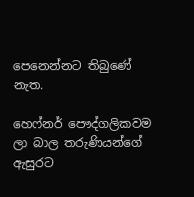පෙනෙන්නට තිබුණේ නැත.

හෙෆ්නර් පෞද්ගලිකවම ලා බාල තරුණියන්ගේ ඇසුරට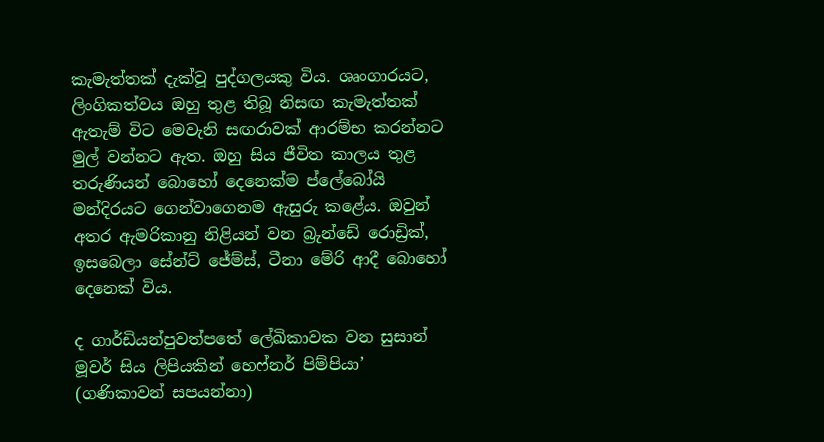කැමැත්තක් දැක්වූ පුද්ගලයකු විය. ශෘංගාරයට, ලිංගිකත්වය ඔහු තුළ තිබූ නිසඟ කැමැත්තක් ඇතැම් විට මෙවැනි සඟරාවක් ආරම්භ කරන්නට මුල් වන්නට ඇත. ඔහු සිය ජීවිත කාලය තුළ තරුණියන් බොහෝ දෙනෙක්ම ප්ලේබෝයි මන්දිරයට ගෙන්වාගෙනම ඇසුරු කළේය. ඔවුන් අතර ඇමරිකානු නිළියන් වන බ්‍රුන්ඩේ රොඩ්‍රික්, ඉසබෙලා සේන්ට් ජේම්ස්, ටීනා මේරි ආදී බොහෝ දෙනෙක් විය.

ද ගාර්ඩියන්පුවත්පතේ ලේඛිකාවක වන සුසාන් මූවර් සිය ලිපියකින් හෙෆ්නර් පිම්පියා’ (ගණිකාවන් සපයන්නා)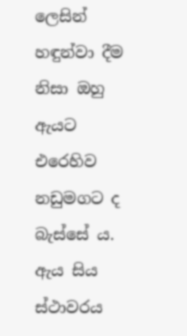ලෙසින් හඳුන්වා දීම නිසා ඔහු ඇයට එරෙහිව නඩුමගට ද බැස්සේ ය. ඇය සිය ස්ථාවරය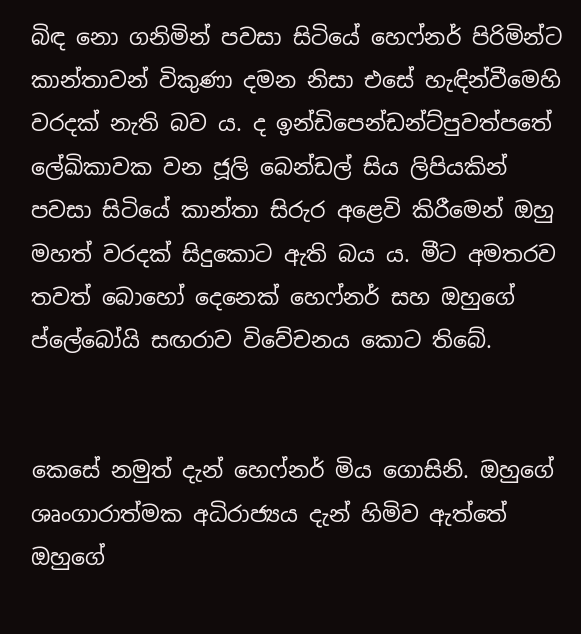බිඳ නො ගනිමින් පවසා සිටියේ හෙෆ්නර් පිරිමින්ට කාන්තාවන් විකුණා දමන නිසා එසේ හැඳින්වීමෙහි වරදක් නැති බව ය. ද ඉන්ඩිපෙන්ඩන්ට්පුවත්පතේ ලේඛිකාවක වන ජූලි බෙන්ඩල් සිය ලිපියකින්  පවසා සිටියේ කාන්තා සිරුර අළෙවි කිරීමෙන් ඔහු මහත් වරදක් සිදුකොට ඇති බය ය. මීට අමතරව තවත් බොහෝ දෙනෙක් හෙෆ්නර් සහ ඔහුගේ ප්ලේබෝයි සඟරාව විවේචනය කොට තිබේ.


කෙසේ නමුත් දැන් හෙෆ්නර් මිය ගොසිනි. ඔහුගේ ශෘංගාරාත්මක අධිරාජ්‍යය දැන් හිමිව ඇත්තේ ඔහුගේ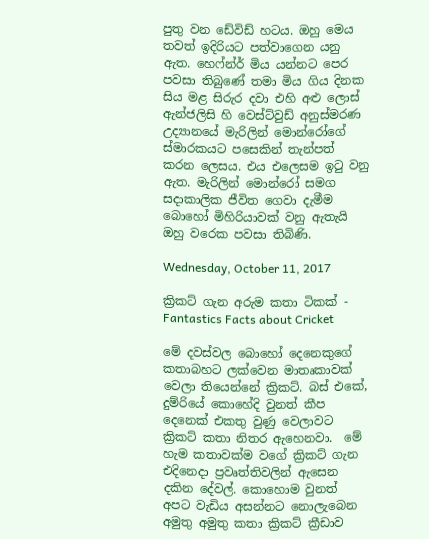පුතු වන ඩේවිඩ් හටය. ඔහු මෙය තවත් ඉදිරියට පත්වාගෙන යනු ඇත. හෙෆ්න්ර් මිය යන්නට පෙර පවසා තිබුණේ තමා මිය ගිය දිනක සිය මළ සිරුර දවා එහි අළු ලොස් ඇන්ජලිසි හි වෙස්ට්වුඩ් අනුස්මරණ උද්‍යානයේ මැරිලින් මොන්රෝගේ ස්මාරකයට පසෙකින් තැන්පත් කරන ලෙසය. එය එලෙසම ඉටු වනු ඇත. මැරිලින් මොන්රෝ සමග සදාකාලික ජීවිත ගෙවා දැමීම බොහෝ මිහිරියාවක් වනු ඇතැයි ඔහු වරෙක පවසා තිබිණි.

Wednesday, October 11, 2017

ක්‍රිකට් ගැන අරුම කතා ටිකක් - Fantastics Facts about Cricket

මේ දවස්වල බොහෝ දෙනෙකුගේ කතාබහට ලක්වෙන මාතෘකාවක් වෙලා තියෙන්නේ ක්‍රිකට්. බස් එකේ, දුම්රියේ කොහේදි වුනත් කීප දෙනෙක් එකතු වුණු වෙලාවට ක්‍රිකට් කතා නිතර ඇහෙනවා.  මේ හැම කතාවක්ම වගේ ක්‍රිකට් ගැන එදිනෙදා ප්‍රවෘත්තිවලින් ඇසෙන දකින දේවල්. කොහොම වුනත් අපට වැඩිය අසන්නට නොලැබෙන අමුතු අමුතු කතා ක්‍රිකට් ක්‍රීඩාව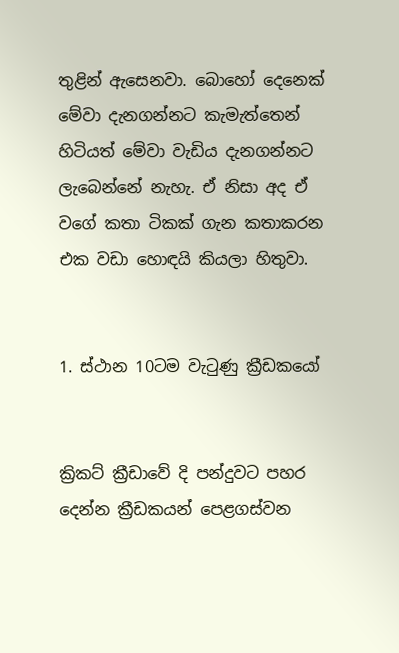තුළින් ඇසෙනවා. බොහෝ දෙනෙක් මේවා දැනගන්නට කැමැත්තෙන් හිටියත් මේවා වැඩිය දැනගන්නට ලැබෙන්නේ නැහැ. ඒ නිසා අද ඒ වගේ කතා ටිකක් ගැන කතාකරන එක වඩා හොඳයි කියලා හිතුවා.


1. ස්ථාන 10ටම වැටුණු ක්‍රීඩකයෝ


ක්‍රිකට් ක්‍රීඩාවේ දි පන්දුවට පහර දෙන්න ක්‍රීඩකයන් පෙළගස්වන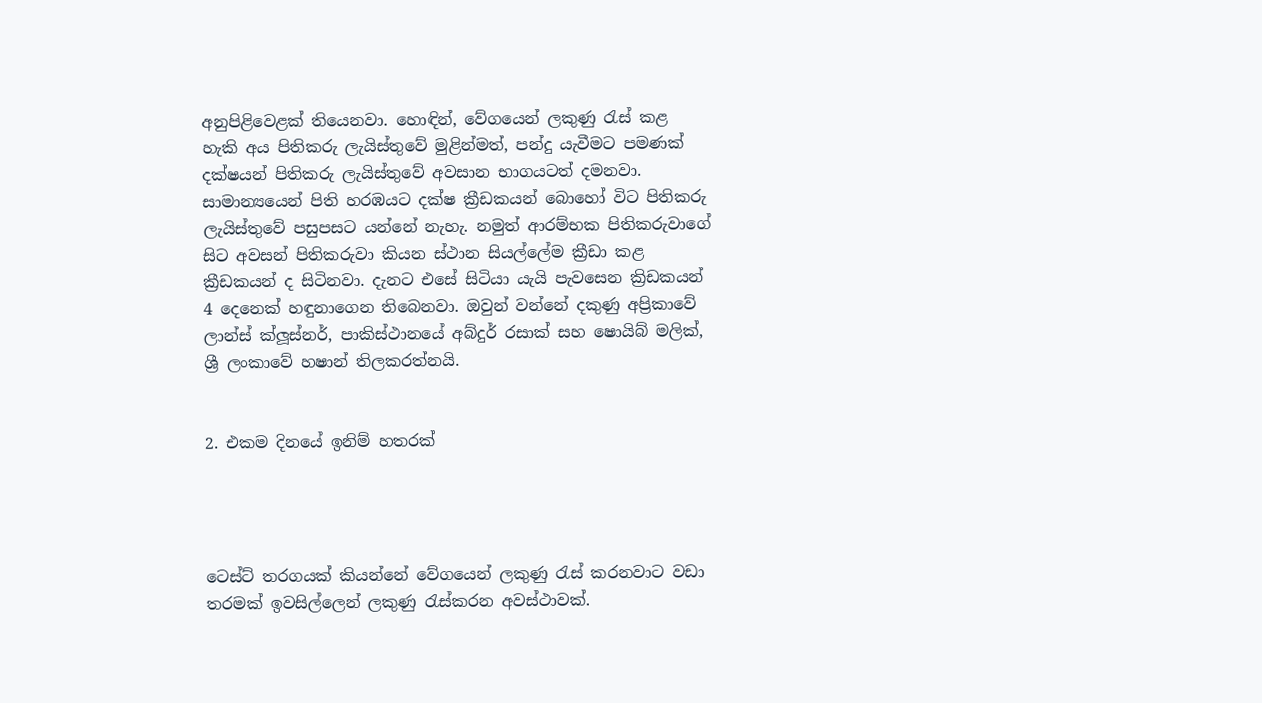අනුපිළිවෙළක් තියෙනවා. හොඳින්, වේගයෙන් ලකුණු රැස් කළ හැකි අය පිතිකරු ලැයිස්තුවේ මුළින්මත්, පන්දු යැවීමට පමණක් දක්ෂයන් පිතිකරු ලැයිස්තුවේ අවසාන භාගයටත් දමනවා. සාමාන්‍යයෙන් පිති හරඹයට දක්ෂ ක්‍රීඩකයන් බොහෝ විට පිතිකරු ලැයිස්තුවේ පසුපසට යන්නේ නැහැ. නමුත් ආරම්භක පිතිකරුවාගේ සිට අවසන් පිතිකරුවා කියන ස්ථාන සියල්ලේම ක්‍රීඩා කළ ක්‍රීඩකයන් ද සිටිනවා. දැනට එසේ සිටියා යැයි පැවසෙන ක්‍රිඩකයන් 4 දෙනෙක් හඳුනාගෙන තිබෙනවා. ඔවුන් වන්නේ දකුණු අප්‍රිකාවේ ලාන්ස් ක්ලූස්නර්, පාකිස්ථානයේ අබ්දුර් රසාක් සහ ෂොයිබ් මලික්, ශ්‍රී ලංකාවේ හෂාන් තිලකරත්නයි.


2. එකම දිනයේ ඉනිම් හතරක්




ටෙස්ට් තරගයක් කියන්නේ වේගයෙන් ලකුණු රැස් කරනවාට වඩා තරමක් ඉවසිල්ලෙන් ලකුණු රැස්කරන අවස්ථාවක්.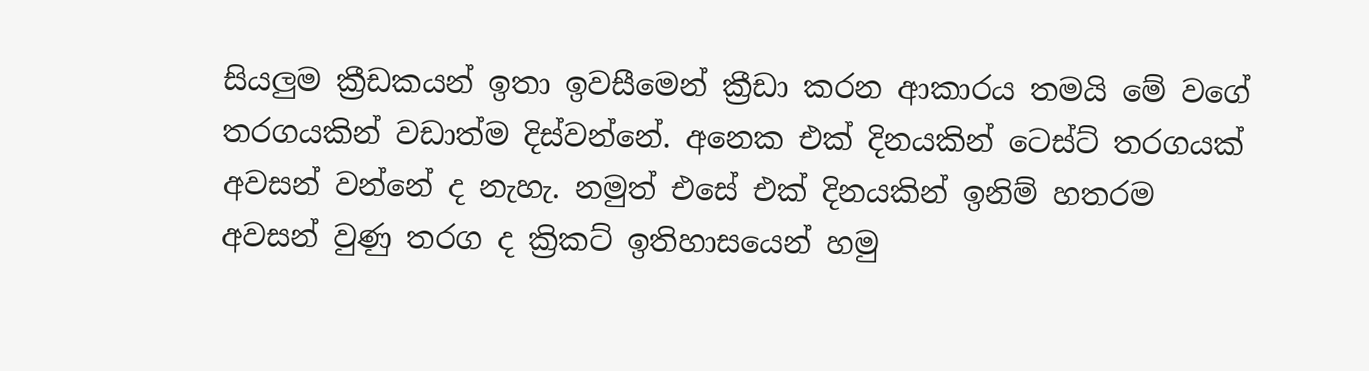සියලුම ක්‍රීඩකයන් ඉතා ඉවසීමෙන් ක්‍රීඩා කරන ආකාරය තමයි මේ වගේ තරගයකින් වඩාත්ම දිස්වන්නේ. අනෙක එක් දිනයකින් ටෙස්ට් තරගයක් අවසන් වන්නේ ද නැහැ. නමුත් එසේ එක් දිනයකින් ඉනිම් හතරම අවසන් වුණු තරග ද ක්‍රිකට් ඉතිහාසයෙන් හමු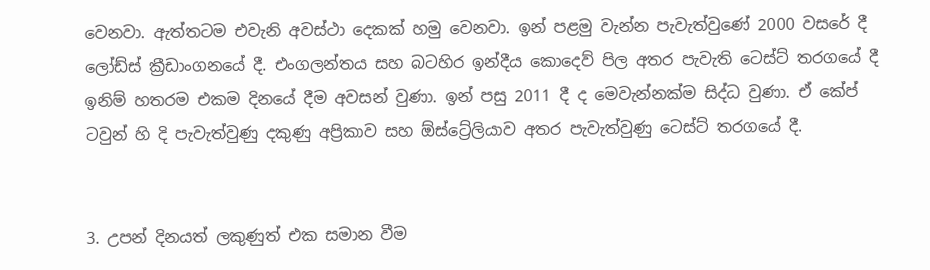වෙනවා. ඇත්තටම එවැනි අවස්ථා දෙකක් හමු වෙනවා. ඉන් පළමු වැන්න පැවැත්වුණේ 2000 වසරේ දී ලෝඩ්ස් ක්‍රීඩාංගනයේ දී. එංගලන්තය සහ බටහිර ඉන්දීය කොදෙව් පිල අතර පැවැති ටෙස්ට් තරගයේ දී ඉනිම් හතරම එකම දිනයේ දීම අවසන් වුණා. ඉන් පසු 2011 දී ද මෙවැන්නක්ම සිද්ධ වුණා. ඒ කේප් ටවුන් හි දි පැවැත්වුණු දකුණු අප්‍රිකාව සහ ඕස්ට්‍රේලියාව අතර පැවැත්වුණු ටෙස්ට් තරගයේ දී.


3. උපන් දිනයත් ලකුණුත් එක සමාන වීම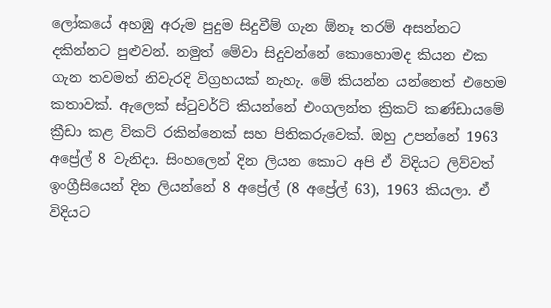ලෝකයේ අහඹු අරුම පුදුම සිදුවීම් ගැන ඕනෑ තරම් අසන්නට දකින්නට පුළුවන්. නමුත් මේවා සිදුවන්නේ කොහොමද කියන එක ගැන තවමත් නිවැරදි විග්‍රහයක් නැහැ. මේ කියන්න යන්නෙත් එහෙම කතාවක්. ඇලෙක් ස්ටුවර්ට් කියන්නේ එංගලන්ත ක්‍රිකට් කණ්ඩායමේ ක්‍රීඩා කළ විකට් රකින්නෙක් සහ පිතිකරුවෙක්. ඔහු උපන්නේ 1963 අප්‍රේල් 8 වැනිදා. සිංහලෙන් දින ලියන කොට අපි ඒ විදියට ලිව්වත් ඉංග්‍රීසියෙන් දින ලියන්නේ 8 අප්‍රේල් (8 අප්‍රේල් 63), 1963 කියලා. ඒ විදියට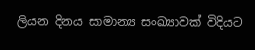ලියන දිනය සාමාන්‍ය සංඛ්‍යාවක් විදියට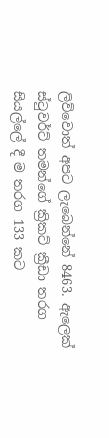ලිව්වොත් අපට ලැබෙන්නේ 8463. ඇලෙක් ස්ටුවර්ට් තමන්ගේ ක්‍රිකට් ක්‍රීඩා තරග සියල්ලේ දී ම තරග 133 කට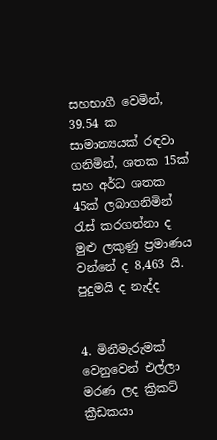සහභාගී වෙමින්, 39.54 ක සාමාන්‍යයක් රඳවා ගනිමින්, ශතක 15ක් සහ අර්ධ ශතක 45ක් ලබාගනිමින් රැස් කරගන්නා ද මුළු ලකුණු ප්‍රමාණය වන්නේ ද 8,463 යි. පුදුමයි ද නැද්ද


4. මිනීමැරුමක් වෙනුවෙන් එල්ලා මරණ ලද ක්‍රිකට් ක්‍රීඩකයා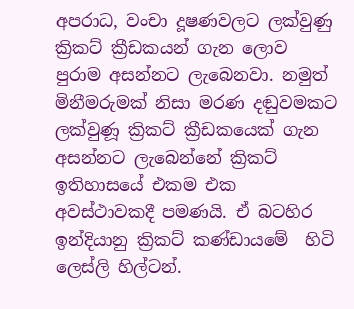අපරාධ, වංචා දූෂණවලට ලක්වුණු ක්‍රිකට් ක්‍රීඩකයන් ගැන ලොව පුරාම අසන්නට ලැබෙනවා. නමුත් මිනීමරුමක් නිසා මරණ දඬුවමකට ලක්වුණූ ක්‍රිකට් ක්‍රීඩකයෙක් ගැන අසන්නට ලැබෙන්නේ ක්‍රිකට් ඉතිහාසයේ එකම එක අවස්ථාවකදී පමණයි. ඒ බටහිර ඉන්දියානු ක්‍රිකට් කණ්ඩායමේ  හිටි ලෙස්ලි හිල්ටන්.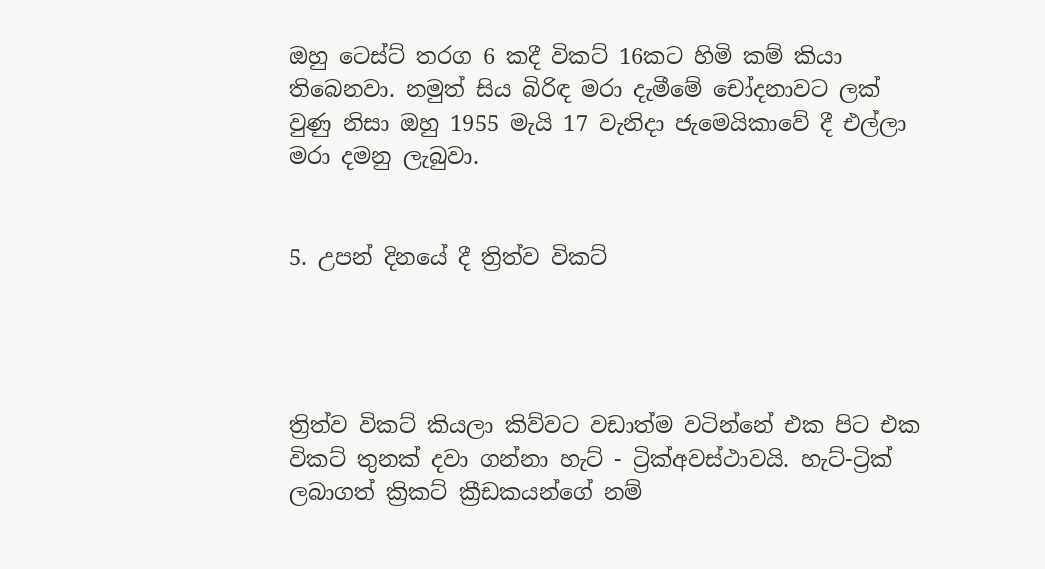ඔහු ටෙස්ට් තරග 6 කදී විකට් 16කට හිමි කම් කියා තිබෙනවා. නමුත් සිය බිරිඳ මරා දැමීමේ චෝදනාවට ලක් වුණු නිසා ඔහු 1955 මැයි 17 වැනිදා ජැමෙයිකාවේ දී එල්ලා මරා දමනු ලැබුවා.


5. උපන් දිනයේ දී ත්‍රිත්ව විකට්




ත්‍රිත්ව විකට් කියලා කිව්වට වඩාත්ම වටින්නේ එක පිට එක විකට් තුනක් දවා ගන්නා හැට් - ට්‍රික්අවස්ථාවයි. හැට්-ට්‍රික් ලබාගත් ක්‍රිකට් ක්‍රීඩකයන්ගේ නම්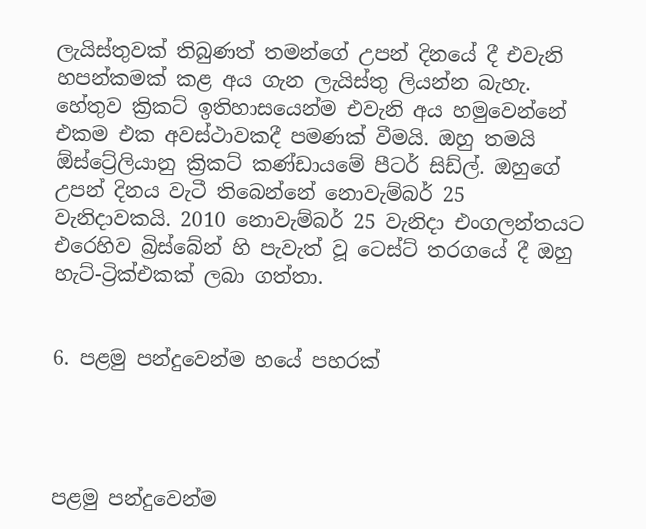ලැයිස්තුවක් තිබුණත් තමන්ගේ උපන් දිනයේ දී එවැනි හපන්කමක් කළ අය ගැන ලැයිස්තු ලියන්න බැහැ. හේතුව ක්‍රිකට් ඉතිහාසයෙන්ම එවැනි අය හමුවෙන්නේ එකම එක අවස්ථාවකදී පමණක් වීමයි. ඔහු තමයි ඕස්ට්‍රේලියානු ක්‍රිකට් කණ්ඩායමේ පීටර් සිඩ්ල්. ඔහුගේ උපන් දිනය වැටී තිබෙන්නේ නොවැම්බර් 25 වැනිදාවකයි. 2010 නොවැම්බර් 25 වැනිදා එංගලන්තයට එරෙහිව බ්‍රිස්බේන් හි පැවැත් වූ ටෙස්ට් තරගයේ දී ඔහු හැට්-ට්‍රික්එකක් ලබා ගත්තා.


6. පළමු පන්දුවෙන්ම හයේ පහරක්




පළමු පන්දුවෙන්ම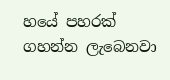හයේ පහරක් ගහන්න ලැබෙනවා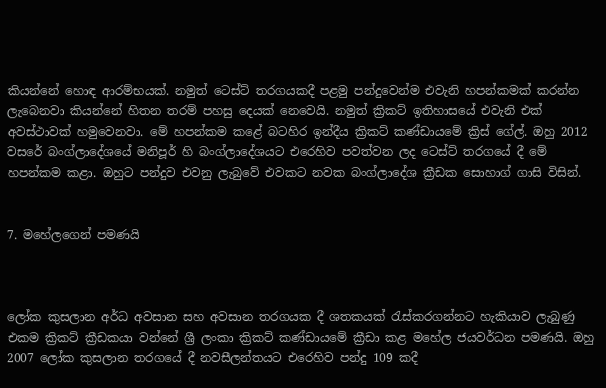කියන්නේ හොඳ ආරම්භයක්. නමුත් ටෙස්ට් තරගයකදී පළමු පන්දුවෙන්ම එවැනි හපන්කමක් කරන්න ලැබෙනවා කියන්නේ හිතන තරම් පහසු දෙයක් නෙවෙයි. නමුත් ක්‍රිකට් ඉතිහාසයේ එවැනි එක් අවස්ථාවක් හමුවෙනවා. මේ හපන්කම කළේ බටහිර ඉන්දීය ක්‍රිකට් කණ්ඩායමේ ක්‍රිස් ගේල්. ඔහු 2012 වසරේ බංග්ලාදේශයේ මනිපූර් හි බංග්ලාදේශයට එරෙහිව පවත්වන ලද ටෙස්ට් තරගයේ දී මේ හපන්කම කළා. ඔහුට පන්දුව එවනු ලැබුවේ එවකට නවක බංග්ලාදේශ ක්‍රීඩක සොහාග් ගාසි විසින්.


7. මහේලගෙන් පමණයි



ලෝක කුසලාන අර්ධ අවසාන සහ අවසාන තරගයක දී ශතකයක් රැස්කරගන්නට හැකියාව ලැබුණු එකම ක්‍රිකට් ක්‍රීඩකයා වන්නේ ශ්‍රී ලංකා ක්‍රිකට් කණ්ඩායමේ ක්‍රීඩා කළ මහේල ජයවර්ධන පමණයි. ඔහු 2007 ලෝක කුසලාන තරගයේ දී නවසීලන්තයට එරෙහිව පන්දු 109 කදී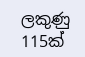ලකුණු 115ක්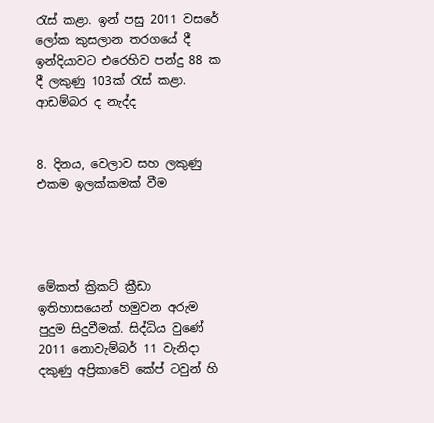රැස් කළා. ඉන් පසු 2011 වසරේ ලෝක කුසලාන තරගයේ දී ඉන්දියාවට එරෙහිව පන්දු 88 ක දී ලකුණු 103ක් රැස් කළා. ආඩම්බර ද නැද්ද


8. දිනය, වෙලාව සහ ලකුණු එකම ඉලක්කමක් වීම




මේකත් ක්‍රිකට් ක්‍රීඩා ඉතිහාසයෙන් හමුවන අරුම පුදුම සිදුවීමක්. සිද්ධිය වුණේ 2011 නොවැම්බර් 11 වැනිදා දකුණු අප්‍රිකාවේ කේප් ටවුන් හි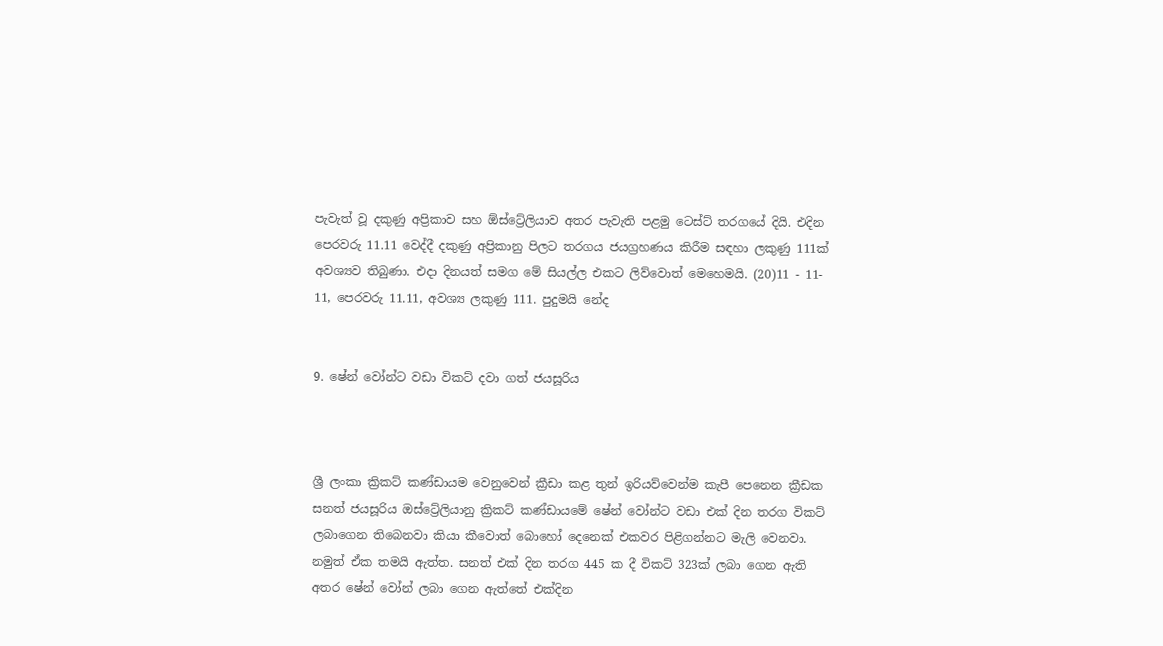පැවැත් වූ දකුණු අප්‍රිකාව සහ ඕස්ට්‍රේලියාව අතර පැවැති පළමු ටෙස්ට් තරගයේ දියි. එදින  පෙරවරු 11.11 වෙද්දී දකුණු අප්‍රිකානු පිලට තරගය ජයග්‍රහණය කිරීම සඳහා ලකුණු 111ක් අවශ්‍යව තිබුණා. එදා දිනයත් සමග මේ සියල්ල එකට ලිව්වොත් මෙහෙමයි. (20)11 - 11- 11, පෙරවරු 11.11, අවශ්‍ය ලකුණු 111. පුදුමයි නේද


9. ෂේන් වෝන්ට වඩා විකට් දවා ගත් ජයසූරිය



ශ්‍රී ලංකා ක්‍රිකට් කණ්ඩායම වෙනුවෙන් ක්‍රීඩා කළ තුන් ඉරියව්වෙන්ම කැපී පෙනෙන ක්‍රීඩක සනත් ජයසූරිය ඔස්ට්‍රේලියානු ක්‍රිකට් කණ්ඩායමේ ෂේන් වෝන්ට වඩා එක් දින තරග විකට් ලබාගෙන තිබෙනවා කියා කීවොත් බොහෝ දෙනෙක් එකවර පිළිගන්නට මැලි වෙනවා. නමුත් ඒක තමයි ඇත්ත. සනත් එක් දින තරග 445 ක දී විකට් 323ක් ලබා ගෙන ඇති අතර ෂේන් වෝන් ලබා ගෙන ඇත්තේ එක්දින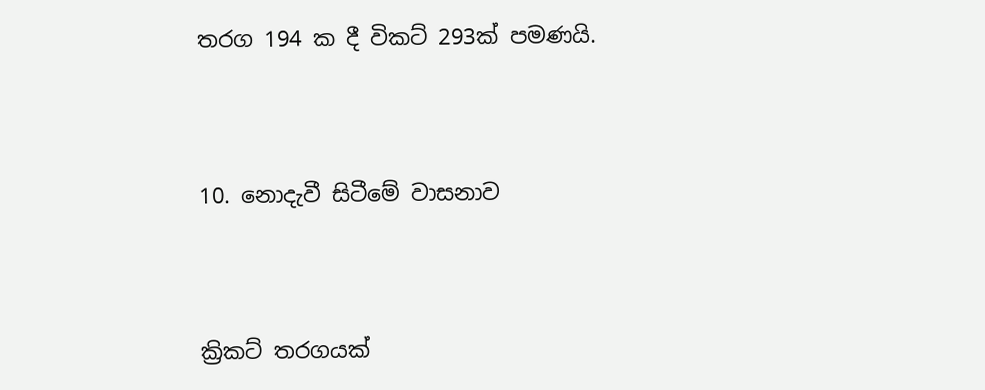තරග 194 ක දී විකට් 293ක් පමණයි.



10. නොදැවී සිටීමේ වාසනාව



ක්‍රිකට් තරගයක්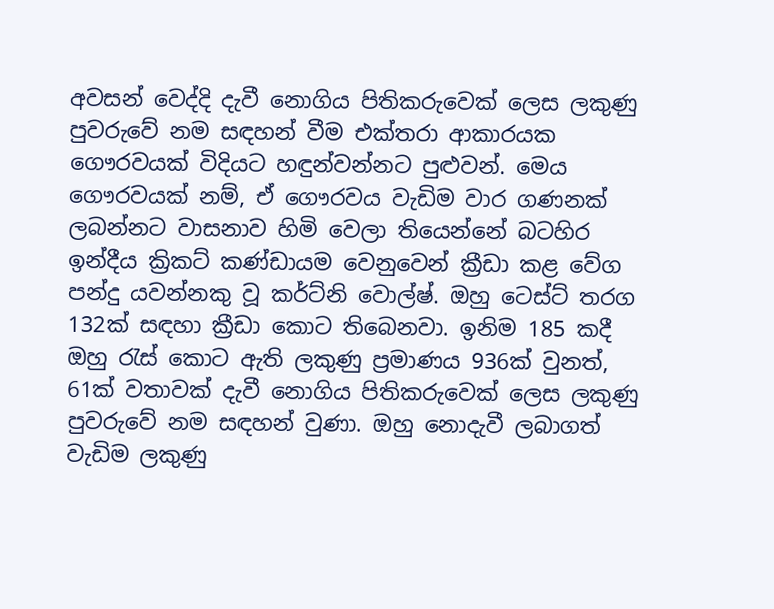අවසන් වෙද්දි දැවී නොගිය පිතිකරුවෙක් ලෙස ලකුණු පුවරුවේ නම සඳහන් වීම එක්තරා ආකාරයක ගෞරවයක් විදියට හඳුන්වන්නට පුළුවන්. මෙය ගෞරවයක් නම්, ඒ ගෞරවය වැඩිම වාර ගණනක් ලබන්නට වාසනාව හිමි වෙලා තියෙන්නේ බටහිර ඉන්දීය ක්‍රිකට් කණ්ඩායම වෙනුවෙන් ක්‍රීඩා කළ වේග පන්දු යවන්නකු වූ කර්ට්නි වොල්ෂ්. ඔහු ටෙස්ට් තරග 132ක් සඳහා ක්‍රීඩා කොට තිබෙනවා. ඉනිම 185 කදී ඔහු රැස් කොට ඇති ලකුණු ප්‍රමාණය 936ක් වුනත්, 61ක් වතාවක් දැවී නොගිය පිතිකරුවෙක් ලෙස ලකුණු පුවරුවේ නම සඳහන් වුණා. ඔහු නොදැවී ලබාගත් වැඩිම ලකුණු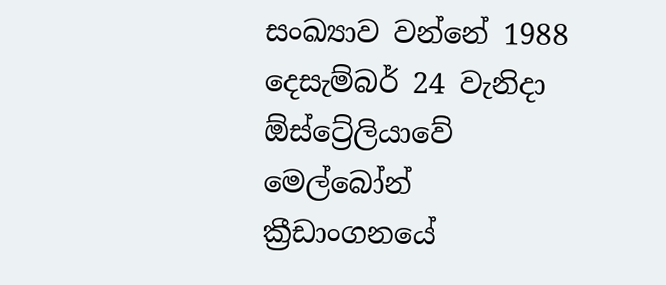සංඛ්‍යාව වන්නේ 1988 දෙසැම්බර් 24 වැනිදා ඕස්ට්‍රේලියාවේ මෙල්බෝන් ක්‍රීඩාංගනයේ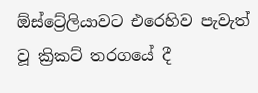ඕස්ට්‍රේලියාවට එරෙහිව පැවැත් වූ ක්‍රිකට් තරගයේ දී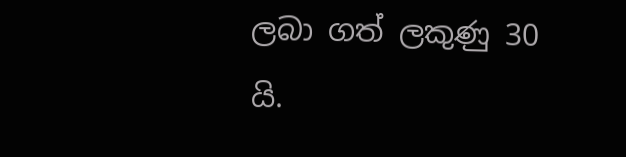ලබා ගත් ලකුණු 30 යි.